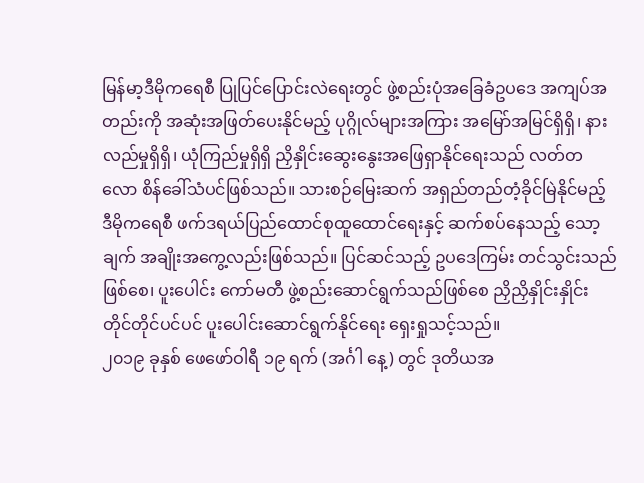မြန်မာ့ဒီမိုကရေစီ ပြုပြင်ပြောင်းလဲရေးတွင် ဖွဲ့စည်းပုံအခြေခံဥပဒေ အကျပ်အတည်းကို အဆုံးအဖြတ်ပေးနိုင်မည့် ပုဂ္ဂိုလ်များအကြား အမြော်အမြင်ရှိရှိ၊ နားလည်မှုရှိရှိ၊ ယုံကြည်မှုရှိရှိ ညှိနှိုင်းဆွေးနွေးအဖြေရှာနိုင်ရေးသည် လတ်တလော စိန်ခေါ်သံပင်ဖြစ်သည်။ သားစဉ်မြေးဆက် အရှည်တည်တံ့ခိုင်မြဲနိုင်မည့် ဒီမိုကရေစီ ဖက်ဒရယ်ပြည်ထောင်စုထူထောင်ရေးနှင့် ဆက်စပ်နေသည့် သော့ချက် အချိုးအကွေ့လည်းဖြစ်သည်။ ပြင်ဆင်သည့် ဥပဒေကြမ်း တင်သွင်းသည်ဖြစ်စေ၊ ပူးပေါင်း ကော်မတီ ဖွဲ့စည်းဆောင်ရွက်သည်ဖြစ်စေ ညှိညှိနှိုင်းနှိုင်းတိုင်တိုင်ပင်ပင် ပူးပေါင်းဆောင်ရွက်နိုင်ရေး ရှေးရှုသင့်သည်။
၂၀၁၉ ခုနှစ် ဖေဖော်ဝါရီ ၁၉ ရက် (အင်္ဂါ နေ့) တွင် ဒုတိယအ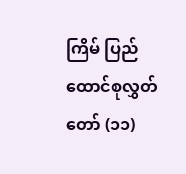ကြိမ် ပြည်ထောင်စုလွှတ် တော် (၁၁)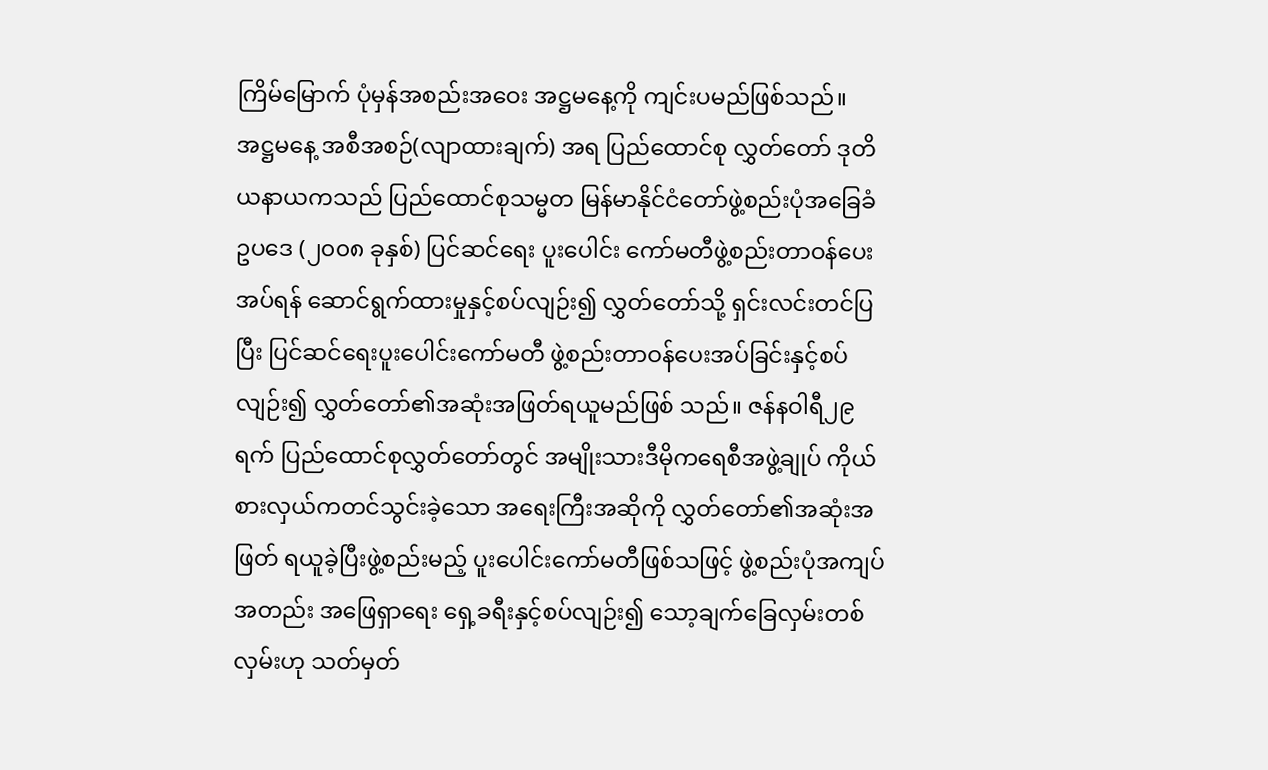ကြိမ်မြောက် ပုံမှန်အစည်းအဝေး အဋ္ဌမနေ့ကို ကျင်းပမည်ဖြစ်သည်။ အဋ္ဌမနေ့ အစီအစဉ်(လျာထားချက်) အရ ပြည်ထောင်စု လွှတ်တော် ဒုတိယနာယကသည် ပြည်ထောင်စုသမ္မတ မြန်မာနိုင်ငံတော်ဖွဲ့စည်းပုံအခြေခံ ဥပဒေ (၂၀၀၈ ခုနှစ်) ပြင်ဆင်ရေး ပူးပေါင်း ကော်မတီဖွဲ့စည်းတာဝန်ပေးအပ်ရန် ဆောင်ရွက်ထားမှုနှင့်စပ်လျဉ်း၍ လွှတ်တော်သို့ ရှင်းလင်းတင်ပြပြီး ပြင်ဆင်ရေးပူးပေါင်းကော်မတီ ဖွဲ့စည်းတာဝန်ပေးအပ်ခြင်းနှင့်စပ်လျဉ်း၍ လွှတ်တော်၏အဆုံးအဖြတ်ရယူမည်ဖြစ် သည်။ ဇန်နဝါရီ၂၉ ရက် ပြည်ထောင်စုလွှတ်တော်တွင် အမျိုးသားဒီမိုကရေစီအဖွဲ့ချုပ် ကိုယ်စားလှယ်ကတင်သွင်းခဲ့သော အရေးကြီးအဆိုကို လွှတ်တော်၏အဆုံးအဖြတ် ရယူခဲ့ပြီးဖွဲ့စည်းမည့် ပူးပေါင်းကော်မတီဖြစ်သဖြင့် ဖွဲ့စည်းပုံအကျပ်အတည်း အဖြေရှာရေး ရှေ့ခရီးနှင့်စပ်လျဉ်း၍ သော့ချက်ခြေလှမ်းတစ်လှမ်းဟု သတ်မှတ်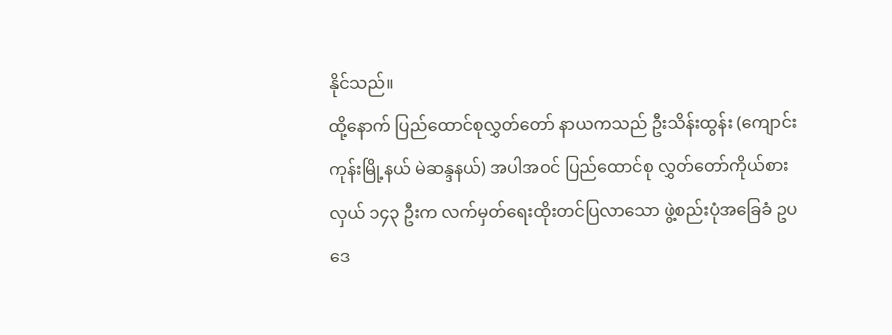နိုင်သည်။
ထို့နောက် ပြည်ထောင်စုလွှတ်တော် နာယကသည် ဦးသိန်းထွန်း (ကျောင်းကုန်းမြို့နယ် မဲဆန္ဒနယ်) အပါအဝင် ပြည်ထောင်စု လွှတ်တော်ကိုယ်စားလှယ် ၁၄၃ ဦးက လက်မှတ်ရေးထိုးတင်ပြလာသော ဖွဲ့စည်းပုံအခြေခံ ဥပဒေ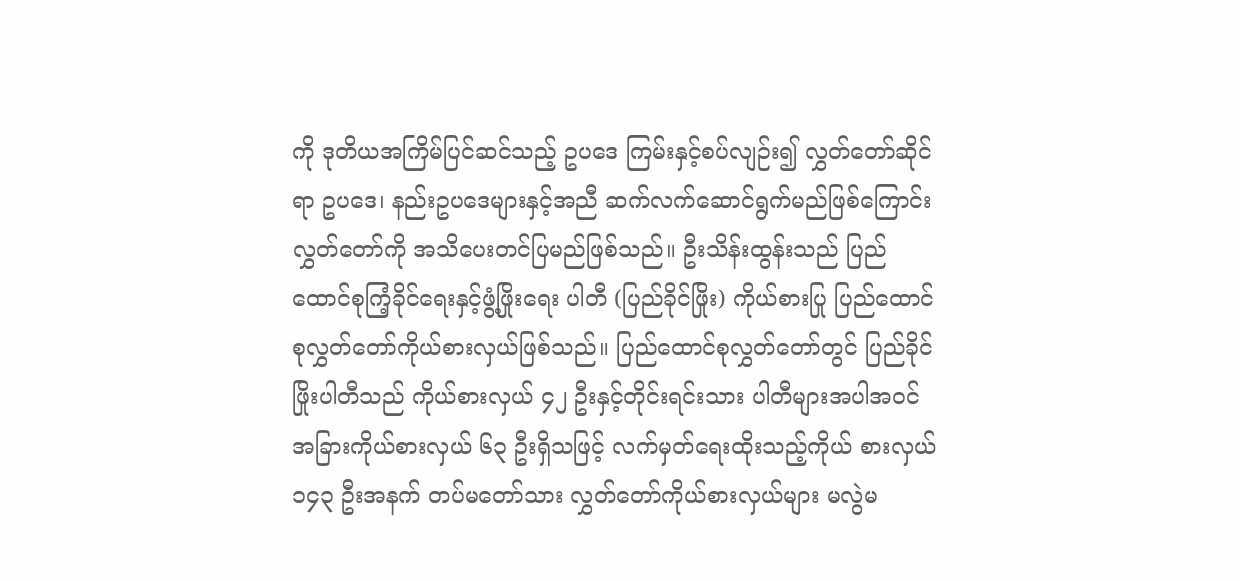ကို ဒုတိယအကြိမ်ပြင်ဆင်သည့် ဥပဒေ ကြမ်းနှင့်စပ်လျဉ်း၍ လွှတ်တော်ဆိုင်ရာ ဥပဒေ၊ နည်းဥပဒေများနှင့်အညီ ဆက်လက်ဆောင်ရွက်မည်ဖြစ်ကြောင်း လွှတ်တော်ကို အသိပေးတင်ပြမည်ဖြစ်သည်။ ဦးသိန်းထွန်းသည် ပြည်ထောင်စုကြံ့ခိုင်ရေးနှင့်ဖွံ့ဖြိုးရေး ပါတီ (ပြည်ခိုင်ဖြိုး) ကိုယ်စားပြု ပြည်ထောင် စုလွှတ်တော်ကိုယ်စားလှယ်ဖြစ်သည်။ ပြည်ထောင်စုလွှတ်တော်တွင် ပြည်ခိုင်ဖြိုးပါတီသည် ကိုယ်စားလှယ် ၄၂ ဦးနှင့်တိုင်းရင်းသား ပါတီများအပါအဝင် အခြားကိုယ်စားလှယ် ၆၃ ဦးရှိသဖြင့် လက်မှတ်ရေးထိုးသည့်ကိုယ် စားလှယ် ၁၄၃ ဦးအနက် တပ်မတော်သား လွှတ်တော်ကိုယ်စားလှယ်များ မလွဲမ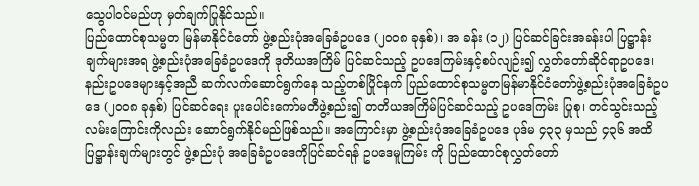သွေပါဝင်မည်ဟု မှတ်ချက်ပြုနိုင်သည်။
ပြည်ထောင်စုသမ္မတ မြန်မာနိုင်ငံတော် ဖွဲ့စည်းပုံအခြေခံဥပဒေ (၂၀၀၈ ခုနှစ်)၊ အ ခန်း (၁၂) ပြင်ဆင်ခြင်းအခန်းပါ ပြဋ္ဌာန်းချက်များအရ ဖွဲ့စည်းပုံအခြေခံဥပဒေကို ဒုတိယအကြိမ် ပြင်ဆင်သည့် ဥပဒေကြမ်းနှင့်စပ်လျဉ်း၍ လွှတ်တော်ဆိုင်ရာဥပဒေ၊ နည်းဥပဒေများနှင့်အညီ ဆက်လက်ဆောင်ရွက်နေ သည့်တစ်ပြိုင်နက် ပြည်ထောင်စုသမ္မတမြန်မာနိုင်ငံတော်ဖွဲ့စည်းပုံအခြေခံဥပဒေ (၂၀၀၈ ခုနှစ်) ပြင်ဆင်ရေး ပူးပေါင်းကော်မတီဖွဲ့စည်း၍ တတိယအကြိမ်ပြင်ဆင်သည့် ဥပဒေကြမ်း ပြုစု၊ တင်သွင်းသည့်လမ်းကြောင်းကိုလည်း ဆောင်ရွက်နိုင်မည်ဖြစ်သည်။ အကြောင်းမှာ ဖွဲ့စည်းပုံအခြေခံဥပဒေ ပုဒ်မ ၄၃၃ မှသည် ၄၃၆ အထိ ပြဋ္ဌာန်းချက်များတွင် ဖွဲ့စည်းပုံ အခြေခံဥပဒေကိုပြင်ဆင်ရန် ဥပဒေမူကြမ်း ကို ပြည်ထောင်စုလွှတ်တော်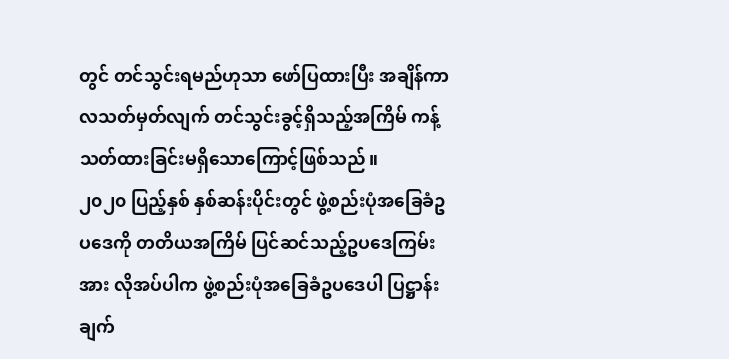တွင် တင်သွင်းရမည်ဟုသာ ဖော်ပြထားပြီး အချိန်ကာလသတ်မှတ်လျက် တင်သွင်းခွင့်ရှိသည့်အကြိမ် ကန့်သတ်ထားခြင်းမရှိသောကြောင့်ဖြစ်သည်။
၂၀၂၀ ပြည့်နှစ် နှစ်ဆန်းပိုင်းတွင် ဖွဲ့စည်းပုံအခြေခံဥပဒေကို တတိယအကြိမ် ပြင်ဆင်သည့်ဥပဒေကြမ်းအား လိုအပ်ပါက ဖွဲ့စည်းပုံအခြေခံဥပဒေပါ ပြဋ္ဌာန်းချက်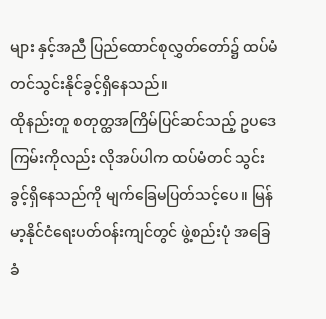များ နှင့်အညီ ပြည်ထောင်စုလွှတ်တော်၌ ထပ်မံ တင်သွင်းနိုင်ခွင့်ရှိနေသည်။
ထိုနည်းတူ စတုတ္ထအကြိမ်ပြင်ဆင်သည့် ဥပဒေကြမ်းကိုလည်း လိုအပ်ပါက ထပ်မံတင် သွင်းခွင့်ရှိနေသည်ကို မျက်ခြေမပြတ်သင့်ပေ။ မြန်မာ့နိုင်ငံရေးပတ်ဝန်းကျင်တွင် ဖွဲ့စည်းပုံ အခြေခံ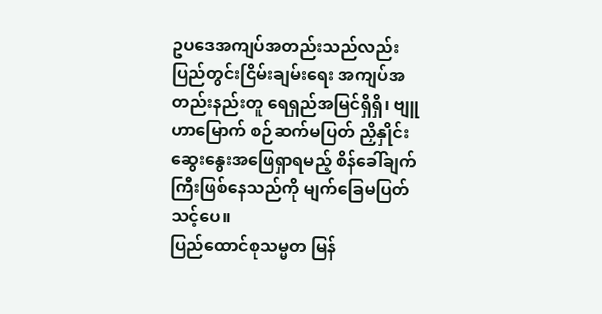ဥပဒေအကျပ်အတည်းသည်လည်း ပြည်တွင်းငြိမ်းချမ်းရေး အကျပ်အတည်းနည်းတူ ရေရှည်အမြင်ရှိရှိ၊ ဗျူဟာမြောက် စဉ်ဆက်မပြတ် ညှိနှိုင်းဆွေးနွေးအဖြေရှာရမည့် စိန်ခေါ်ချက်ကြီးဖြစ်နေသည်ကို မျက်ခြေမပြတ်သင့်ပေ။
ပြည်ထောင်စုသမ္မတ မြန်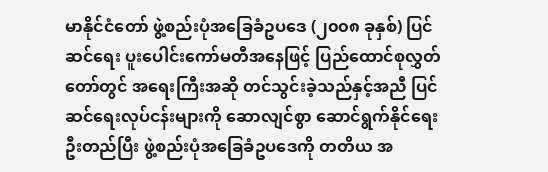မာနိုင်ငံတော် ဖွဲ့စည်းပုံအခြေခံဥပဒေ (၂၀၀၈ ခုနှစ်) ပြင်ဆင်ရေး ပူးပေါင်းကော်မတီအနေဖြင့် ပြည်ထောင်စုလွှတ်တော်တွင် အရေးကြီးအဆို တင်သွင်းခဲ့သည်နှင့်အညီ ပြင်ဆင်ရေးလုပ်ငန်းများကို ဆောလျင်စွာ ဆောင်ရွက်နိုင်ရေး ဦးတည်ပြီး ဖွဲ့စည်းပုံအခြေခံဥပဒေကို တတိယ အ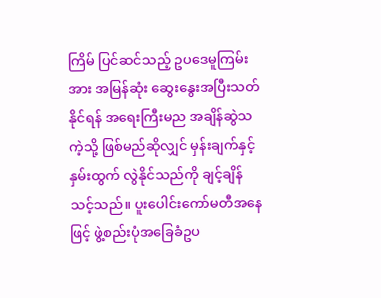ကြိမ် ပြင်ဆင်သည့် ဥပဒေမူကြမ်းအား အမြန်ဆုံး ဆွေးနွေးအပြီးသတ်နိုင်ရန် အရေးကြီးမည အချိန်ဆွဲသကဲ့သို့ ဖြစ်မည်ဆိုလျှင် မှန်းချက်နှင့် နှမ်းထွက် လွဲနိုင်သည်ကို ချင့်ချိန်သင့်သည်။ ပူးပေါင်းကော်မတီအနေဖြင့် ဖွဲ့စည်းပုံအခြေခံဥပ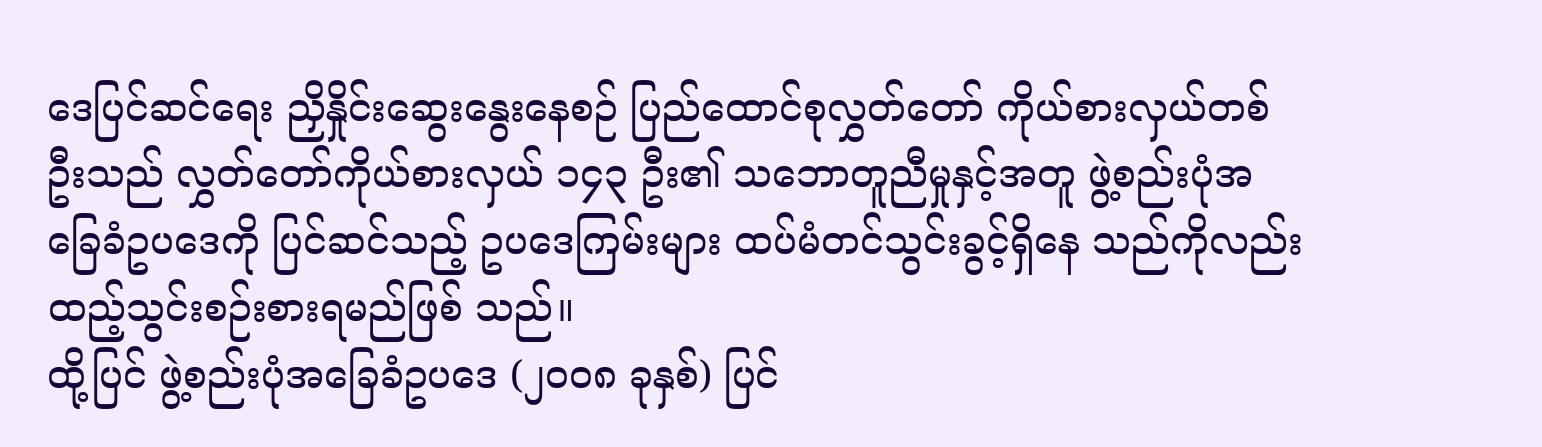ဒေပြင်ဆင်ရေး ညှိနှိုင်းဆွေးနွေးနေစဉ် ပြည်ထောင်စုလွှတ်တော် ကိုယ်စားလှယ်တစ်ဦးသည် လွှတ်တော်ကိုယ်စားလှယ် ၁၄၃ ဦး၏ သဘောတူညီမှုနှင့်အတူ ဖွဲ့စည်းပုံအခြေခံဥပဒေကို ပြင်ဆင်သည့် ဥပဒေကြမ်းများ ထပ်မံတင်သွင်းခွင့်ရှိနေ သည်ကိုလည်း ထည့်သွင်းစဉ်းစားရမည်ဖြစ် သည်။
ထို့ပြင် ဖွဲ့စည်းပုံအခြေခံဥပဒေ (၂၀၀၈ ခုနှစ်) ပြင်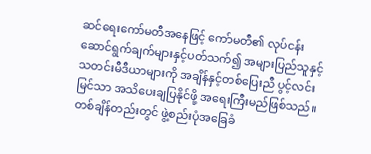ဆင်ရေးကော်မတီအနေဖြင့် ကော်မတီ၏ လုပ်ငန်းဆောင်ရွက်ချက်များနှင့်ပတ်သက်၍ အများပြည်သူနှင့် သတင်းမီဒီယာများကို အချိန်နှင့်တစ်ပြေးညီ ပွင့်လင်းမြင်သာ အသိပေးချပြနိုင်ဖို့ အရေးကြီးမည်ဖြစ်သည်။ တစ်ချိန်တည်းတွင် ဖွဲ့စည်းပုံအခြေခံ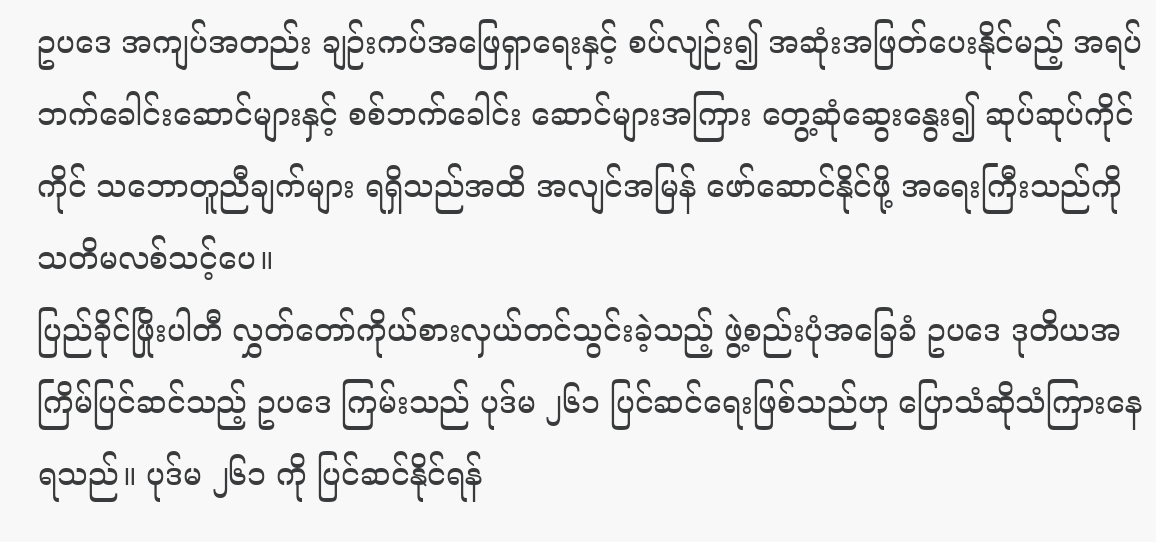ဥပဒေ အကျပ်အတည်း ချဉ်းကပ်အဖြေရှာရေးနှင့် စပ်လျဉ်း၍ အဆုံးအဖြတ်ပေးနိုင်မည့် အရပ်ဘက်ခေါင်းဆောင်များနှင့် စစ်ဘက်ခေါင်း ဆောင်များအကြား တွေ့ဆုံဆွေးနွေး၍ ဆုပ်ဆုပ်ကိုင်ကိုင် သဘောတူညီချက်များ ရရှိသည်အထိ အလျင်အမြန် ဖော်ဆောင်နိုင်ဖို့ အရေးကြီးသည်ကို သတိမလစ်သင့်ပေ။
ပြည်ခိုင်ဖြိုးပါတီ လွှတ်တော်ကိုယ်စားလှယ်တင်သွင်းခဲ့သည့် ဖွဲ့စည်းပုံအခြေခံ ဥပဒေ ဒုတိယအကြိမ်ပြင်ဆင်သည့် ဥပဒေ ကြမ်းသည် ပုဒ်မ ၂၆၁ ပြင်ဆင်ရေးဖြစ်သည်ဟု ပြောသံဆိုသံကြားနေရသည်။ ပုဒ်မ ၂၆၁ ကို ပြင်ဆင်နိုင်ရန်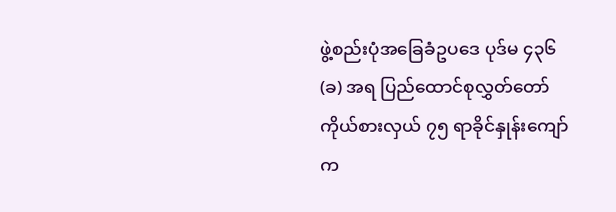ဖွဲ့စည်းပုံအခြေခံဥပဒေ ပုဒ်မ ၄၃၆ (ခ) အရ ပြည်ထောင်စုလွှတ်တော် ကိုယ်စားလှယ် ၇၅ ရာခိုင်နှုန်းကျော်က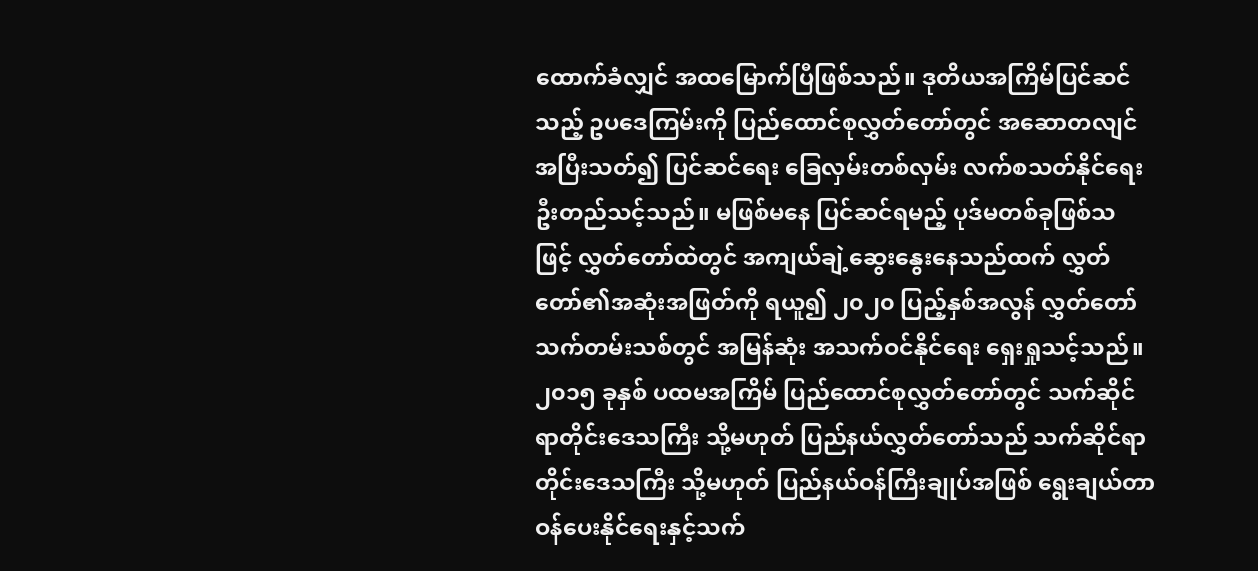ထောက်ခံလျှင် အထမြောက်ပြီဖြစ်သည်။ ဒုတိယအကြိမ်ပြင်ဆင်သည့် ဥပဒေကြမ်းကို ပြည်ထောင်စုလွှတ်တော်တွင် အဆောတလျင် အပြီးသတ်၍ ပြင်ဆင်ရေး ခြေလှမ်းတစ်လှမ်း လက်စသတ်နိုင်ရေး ဦးတည်သင့်သည်။ မဖြစ်မနေ ပြင်ဆင်ရမည့် ပုဒ်မတစ်ခုဖြစ်သ ဖြင့် လွှတ်တော်ထဲတွင် အကျယ်ချဲ့ဆွေးနွေးနေသည်ထက် လွှတ်တော်၏အဆုံးအဖြတ်ကို ရယူ၍ ၂၀၂၀ ပြည့်နှစ်အလွန် လွှတ်တော် သက်တမ်းသစ်တွင် အမြန်ဆုံး အသက်ဝင်နိုင်ရေး ရှေးရှုသင့်သည်။
၂၀၁၅ ခုနှစ် ပထမအကြိမ် ပြည်ထောင်စုလွှတ်တော်တွင် သက်ဆိုင်ရာတိုင်းဒေသကြီး သို့မဟုတ် ပြည်နယ်လွှတ်တော်သည် သက်ဆိုင်ရာတိုင်းဒေသကြီး သို့မဟုတ် ပြည်နယ်ဝန်ကြီးချုပ်အဖြစ် ရွေးချယ်တာဝန်ပေးနိုင်ရေးနှင့်သက်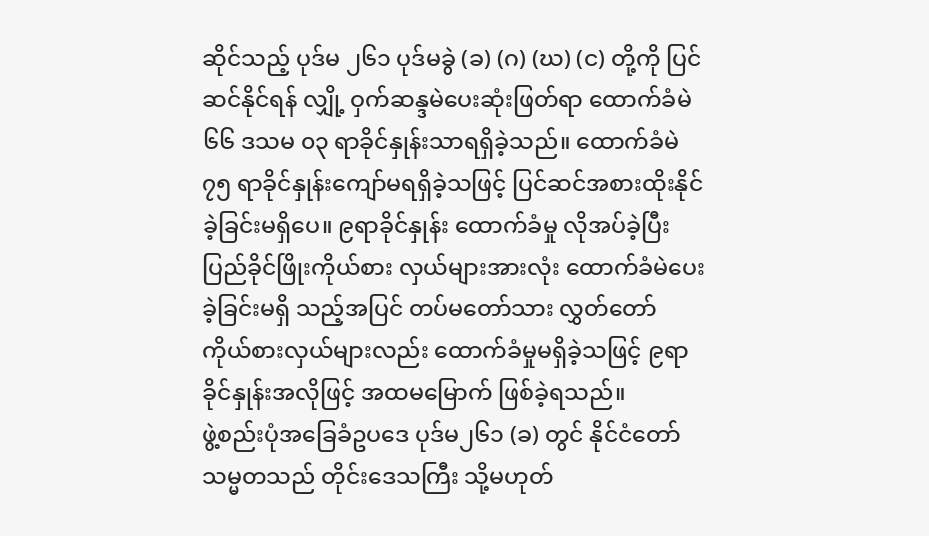ဆိုင်သည့် ပုဒ်မ ၂၆၁ ပုဒ်မခွဲ (ခ) (ဂ) (ဃ) (င) တို့ကို ပြင်ဆင်နိုင်ရန် လျှို့ ဝှက်ဆန္ဒမဲပေးဆုံးဖြတ်ရာ ထောက်ခံမဲ ၆၆ ဒသမ ၀၃ ရာခိုင်နှုန်းသာရရှိခဲ့သည်။ ထောက်ခံမဲ ၇၅ ရာခိုင်နှုန်းကျော်မရရှိခဲ့သဖြင့် ပြင်ဆင်အစားထိုးနိုင်ခဲ့ခြင်းမရှိပေ။ ၉ရာခိုင်နှုန်း ထောက်ခံမှု လိုအပ်ခဲ့ပြီး ပြည်ခိုင်ဖြိုးကိုယ်စား လှယ်များအားလုံး ထောက်ခံမဲပေးခဲ့ခြင်းမရှိ သည့်အပြင် တပ်မတော်သား လွှတ်တော် ကိုယ်စားလှယ်များလည်း ထောက်ခံမှုမရှိခဲ့သဖြင့် ၉ရာခိုင်နှုန်းအလိုဖြင့် အထမမြောက် ဖြစ်ခဲ့ရသည်။
ဖွဲ့စည်းပုံအခြေခံဥပဒေ ပုဒ်မ၂၆၁ (ခ) တွင် နိုင်ငံတော်သမ္မတသည် တိုင်းဒေသကြီး သို့မဟုတ်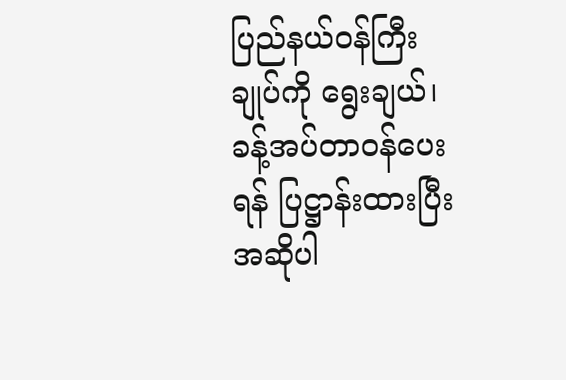ပြည်နယ်ဝန်ကြီးချုပ်ကို ရွေးချယ်၊ ခန့်အပ်တာဝန်ပေးရန် ပြဋ္ဌာန်းထားပြီး အဆိုပါ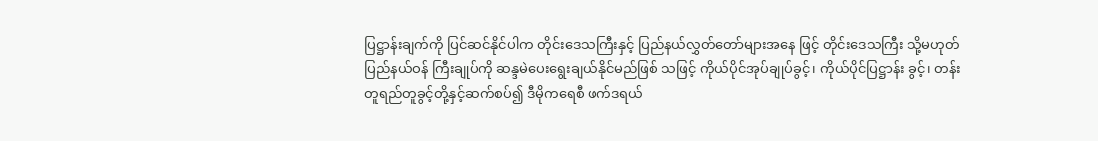ပြဋ္ဌာန်းချက်ကို ပြင်ဆင်နိုင်ပါက တိုင်းဒေသကြီးနှင့် ပြည်နယ်လွှတ်တော်များအနေ ဖြင့် တိုင်းဒေသကြီး သို့မဟုတ် ပြည်နယ်ဝန် ကြီးချုပ်ကို ဆန္ဒမဲပေးရွေးချယ်နိုင်မည်ဖြစ် သဖြင့် ကိုယ်ပိုင်အုပ်ချုပ်ခွင့်၊ ကိုယ်ပိုင်ပြဋ္ဌာန်း ခွင့်၊ တန်းတူရည်တူခွင့်တို့နှင့်ဆက်စပ်၍ ဒီမိုကရေစီ ဖက်ဒရယ်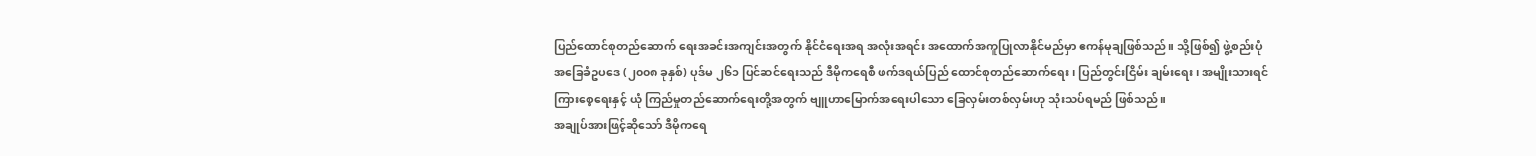ပြည်ထောင်စုတည်ဆောက် ရေးအခင်းအကျင်းအတွက် နိုင်ငံရေးအရ အလုံးအရင်း အထောက်အကူပြုလာနိုင်မည်မှာ ဧကန်မုချဖြစ်သည်။ သို့ဖြစ်၍ ဖွဲ့စည်းပုံ အခြေခံဥပဒေ (၂၀၀၈ ခုနှစ်) ပုဒ်မ ၂၆၁ ပြင်ဆင်ရေးသည် ဒီမိုကရေစီ ဖက်ဒရယ်ပြည် ထောင်စုတည်ဆောက်ရေး၊ ပြည်တွင်းငြိမ်း ချမ်းရေး၊ အမျိုးသားရင်ကြားစေ့ရေးနှင့် ယုံ ကြည်မှုတည်ဆောက်ရေးတို့အတွက် ဗျူဟာမြောက်အရေးပါသော ခြေလှမ်းတစ်လှမ်းဟု သုံးသပ်ရမည် ဖြစ်သည်။
အချုပ်အားဖြင့်ဆိုသော် ဒီမိုကရေ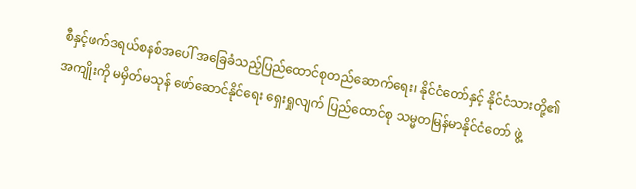စီနှင့်ဖက်ဒရယ်စနစ်အပေါ် အခြေခံသည့်ပြည်ထောင်စုတည်ဆောက်ရေး၊ နိုင်ငံတော်နှင့် နိုင်ငံသားတို့၏အကျိုးကို မမှိတ်မသုန် ဖော်ဆောင်နိုင်ရေး ရှေးရှုလျက် ပြည်ထောင်စု သမ္မတမြန်မာနိုင်ငံတော် ဖွဲ့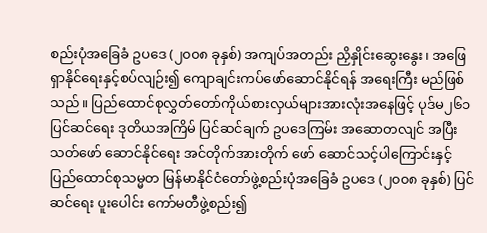စည်းပုံအခြေခံ ဥပဒေ (၂၀၀၈ ခုနှစ်) အကျပ်အတည်း ညှိနှိုင်းဆွေးနွေး၊ အဖြေရှာနိုင်ရေးနှင့်စပ်လျဉ်း၍ ကျောချင်းကပ်ဖော်ဆောင်နိုင်ရန် အရေးကြီး မည်ဖြစ်သည်။ ပြည်ထောင်စုလွှတ်တော်ကိုယ်စားလှယ်များအားလုံးအနေဖြင့် ပုဒ်မ၂၆၁ ပြင်ဆင်ရေး ဒုတိယအကြိမ် ပြင်ဆင်ချက် ဥပဒေကြမ်း အဆောတလျင် အပြီးသတ်ဖော် ဆောင်နိုင်ရေး အင်တိုက်အားတိုက် ဖော် ဆောင်သင့်ပါကြောင်းနှင့် ပြည်ထောင်စုသမ္မတ မြန်မာနိုင်ငံတော်ဖွဲ့စည်းပုံအခြေခံ ဥပဒေ (၂၀၀၈ ခုနှစ်) ပြင်ဆင်ရေး ပူးပေါင်း ကော်မတီဖွဲ့စည်း၍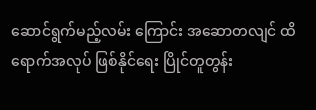ဆောင်ရွက်မည့်လမ်း ကြောင်း အဆောတလျင် ထိရောက်အလုပ် ဖြစ်နိုင်ရေး ပြိုင်တူတွန်း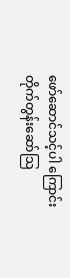ဖော်ဆောင်သင့်ပါ ကြောင်း တိုက်တွန်းဆော်သြ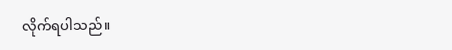လိုက်ရပါသည်။